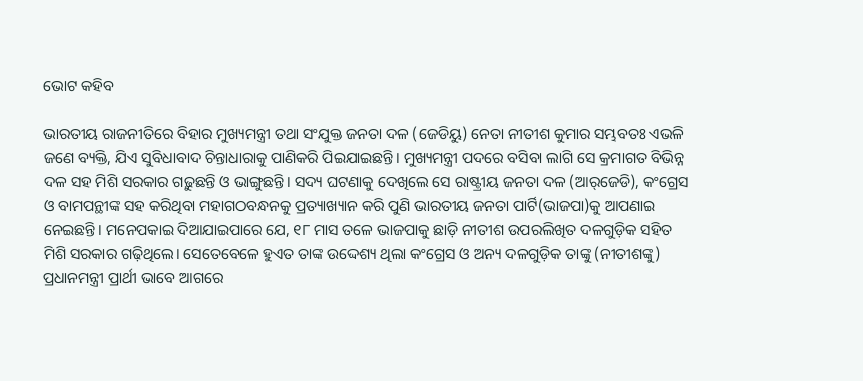ଭୋଟ କହିବ

ଭାରତୀୟ ରାଜନୀତିରେ ବିହାର ମୁଖ୍ୟମନ୍ତ୍ରୀ ତଥା ସଂଯୁକ୍ତ ଜନତା ଦଳ (ଜେଡିୟୁ) ନେତା ନୀତୀଶ କୁମାର ସମ୍ଭବତଃ ଏଭଳି ଜଣେ ବ୍ୟକ୍ତି, ଯିଏ ସୁବିଧାବାଦ ଚିନ୍ତାଧାରାକୁ ପାଣିକରି ପିଇଯାଇଛନ୍ତି। ମୁଖ୍ୟମନ୍ତ୍ରୀ ପଦରେ ବସିବା ଲାଗି ସେ କ୍ରମାଗତ ବିଭିନ୍ନ ଦଳ ସହ ମିଶି ସରକାର ଗଢ଼ୁଛନ୍ତି ଓ ଭାଙ୍ଗୁଛନ୍ତି। ସଦ୍ୟ ଘଟଣାକୁ ଦେଖିଲେ ସେ ରାଷ୍ଟ୍ରୀୟ ଜନତା ଦଳ (ଆର୍‌ଜେଡି), କଂଗ୍ରେସ ଓ ବାମପନ୍ଥୀଙ୍କ ସହ କରିଥିବା ମହାଗଠବନ୍ଧନକୁ ପ୍ରତ୍ୟାଖ୍ୟାନ କରି ପୁଣି ଭାରତୀୟ ଜନତା ପାର୍ଟି(ଭାଜପା)କୁ ଆପଣାଇ ନେଇଛନ୍ତି। ମନେପକାଇ ଦିଆଯାଇପାରେ ଯେ, ୧୮ ମାସ ତଳେ ଭାଜପାକୁ ଛାଡ଼ି ନୀତୀଶ ଉପରଲିଖିତ ଦଳଗୁଡ଼ିକ ସହିତ ମିଶି ସରକାର ଗଢ଼ିଥିଲେ। ସେତେବେଳେ ହୁଏତ ତାଙ୍କ ଉଦ୍ଦେଶ୍ୟ ଥିଲା କଂଗ୍ରେସ ଓ ଅନ୍ୟ ଦଳଗୁଡ଼ିକ ତାଙ୍କୁ (ନୀତୀଶଙ୍କୁ) ପ୍ରଧାନମନ୍ତ୍ରୀ ପ୍ରାର୍ଥୀ ଭାବେ ଆଗରେ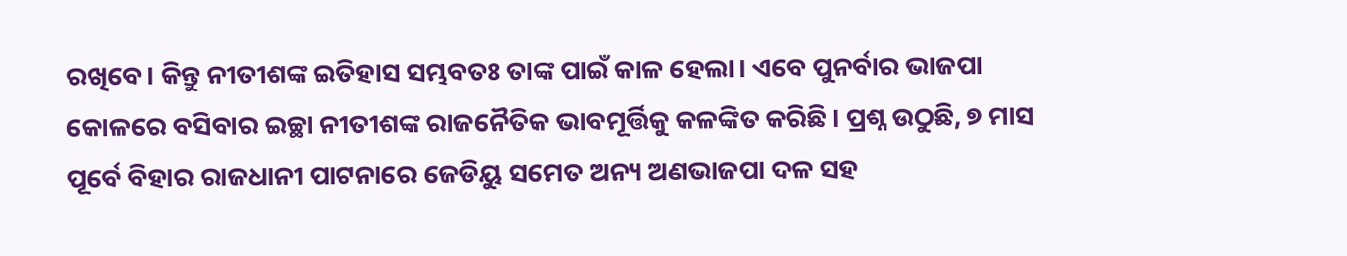ରଖିବେ। କିନ୍ତୁ ନୀତୀଶଙ୍କ ଇତିହାସ ସମ୍ଭବତଃ ତାଙ୍କ ପାଇଁ କାଳ ହେଲା। ଏବେ ପୁନର୍ବାର ଭାଜପା କୋଳରେ ବସିବାର ଇଚ୍ଛା ନୀତୀଶଙ୍କ ରାଜନୈତିକ ଭାବମୂର୍ତ୍ତିକୁ କଳଙ୍କିତ କରିଛି। ପ୍ରଶ୍ନ ଉଠୁଛି, ୭ ମାସ ପୂର୍ବେ ବିହାର ରାଜଧାନୀ ପାଟନାରେ ଜେଡିୟୁ ସମେତ ଅନ୍ୟ ଅଣଭାଜପା ଦଳ ସହ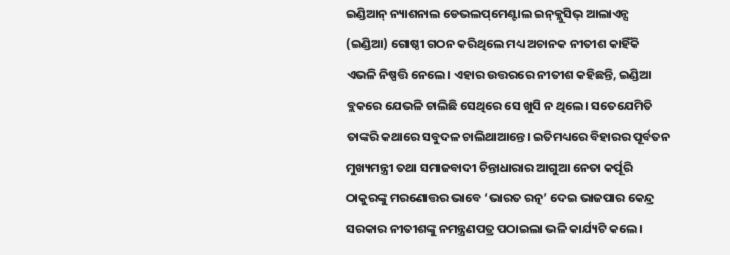ଇଣ୍ଡିଆନ୍‌ ନ୍ୟାଶନାଲ ଡେଭଲପ୍‌ମେଣ୍ଟାଲ ଇନ୍‌କ୍ଲୁସିଭ୍‌ ଆଲାଏନ୍ସ (ଇଣ୍ଡିଆ) ଗୋଷ୍ଠୀ ଗଠନ କରିଥିଲେ ମଧ୍ୟ ଅଚାନକ ନୀତୀଶ କାହିଁକି ଏଭଳି ନିଷ୍ପତ୍ତି ନେଲେ। ଏହାର ଉତ୍ତରରେ ନୀତୀଶ କହିଛନ୍ତି, ଇଣ୍ଡିଆ ବ୍ଲକରେ ଯେଭଳି ଚାଲିଛି ସେଥିରେ ସେ ଖୁସି ନ ଥିଲେ। ସତେଯେମିତି ତାଙ୍କରି କଥାରେ ସବୁଦଳ ଚାଲିଥାଆନ୍ତେ। ଇତିମଧ୍ୟରେ ବିହାରର ପୂର୍ବତନ ମୁଖ୍ୟମନ୍ତ୍ରୀ ତଥା ସମାଜବାଦୀ ଚିନ୍ତାଧାରାର ଆଗୁଆ ନେତା କର୍ପୂରି ଠାକୁରଙ୍କୁ ମରଣୋତ୍ତର ଭାବେ ‘ଭାରତ ରତ୍ନ’ ଦେଇ ଭାଜପାର କେନ୍ଦ୍ର ସରକାର ନୀତୀଶଙ୍କୁ ନମନ୍ତ୍ରଣପତ୍ର ପଠାଇଲା ଭଳି କାର୍ଯ୍ୟଟି କଲେ।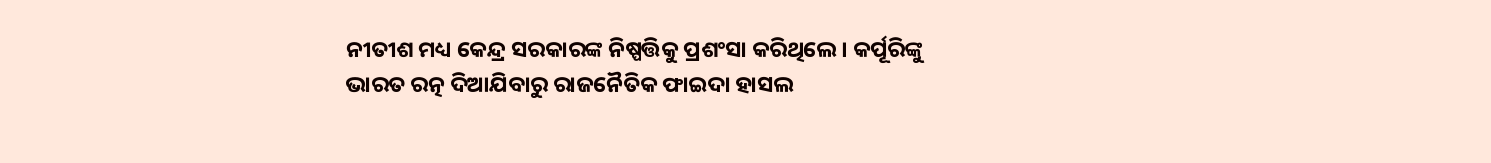ନୀତୀଶ ମଧ୍ୟ କେନ୍ଦ୍ର ସରକାରଙ୍କ ନିଷ୍ପତ୍ତିକୁ ପ୍ରଶଂସା କରିଥିଲେ। କର୍ପୂରିଙ୍କୁ ଭାରତ ରତ୍ନ ଦିଆଯିବାରୁ ରାଜନୈତିକ ଫାଇଦା ହାସଲ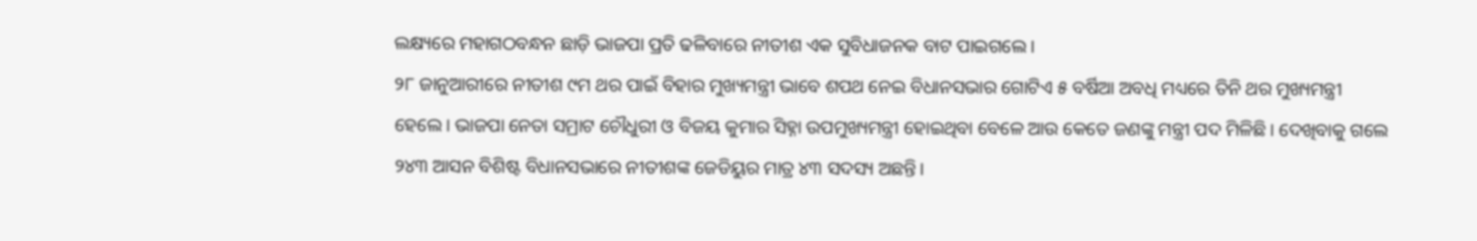ଲକ୍ଷ୍ୟରେ ମହାଗଠବନ୍ଧନ ଛାଡ଼ି ଭାଜପା ପ୍ରତି ଢଳିବାରେ ନୀତୀଶ ଏକ ସୁବିଧାଜନକ ବାଟ ପାଇଗଲେ।
୨୮ ଜାନୁଆରୀରେ ନୀତୀଶ ୯ମ ଥର ପାଇଁ ବିହାର ମୁଖ୍ୟମନ୍ତ୍ରୀ ଭାବେ ଶପଥ ନେଇ ବିଧାନସଭାର ଗୋଟିଏ ୫ ବର୍ଷିଆ ଅବଧି ମଧ୍ୟରେ ତିନି ଥର ମୁଖ୍ୟମନ୍ତ୍ରୀ ହେଲେ। ଭାଜପା ନେତା ସମ୍ରାଟ ଚୌଧୁରୀ ଓ ବିଜୟ କୁମାର ସିହ୍ନା ଉପମୁଖ୍ୟମନ୍ତ୍ରୀ ହୋଇଥିବା ବେଳେ ଆଉ କେତେ ଜଣଙ୍କୁ ମନ୍ତ୍ରୀ ପଦ ମିଳିଛି। ଦେଖିବାକୁ ଗଲେ ୨୪୩ ଆସନ ବିଶିଷ୍ଟ ବିଧାନସଭାରେ ନୀତୀଶଙ୍କ ଜେଡିୟୁର ମାତ୍ର ୪୩ ସଦସ୍ୟ ଅଛନ୍ତି।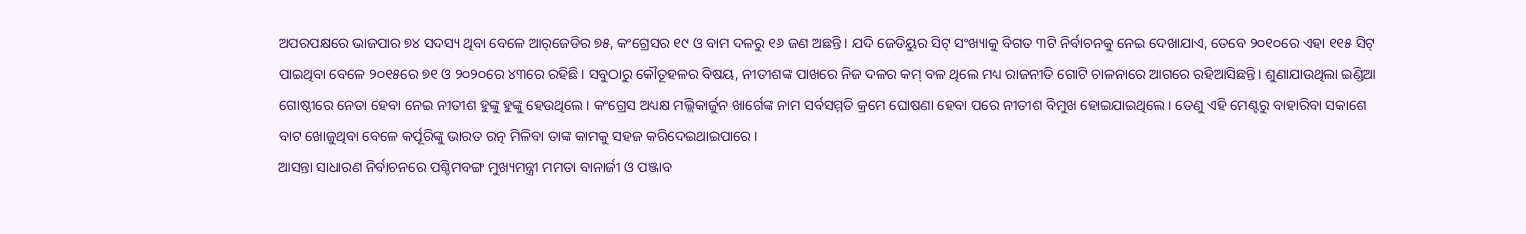ଅପରପକ୍ଷରେ ଭାଜପାର ୭୪ ସଦସ୍ୟ ଥିବା ବେଳେ ଆର୍‌ଜେଡିର ୭୫, କଂଗ୍ରେସର ୧୯ ଓ ବାମ ଦଳରୁ ୧୬ ଜଣ ଅଛନ୍ତି। ଯଦି ଜେଡିୟୁର ସିଟ୍‌ ସଂଖ୍ୟାକୁ ବିଗତ ୩ଟି ନିର୍ବାଚନକୁ ନେଇ ଦେଖାଯାଏ, ତେବେ ୨୦୧୦ରେ ଏହା ୧୧୫ ସିଟ୍‌ ପାଇଥିବା ବେଳେ ୨୦୧୫ରେ ୭୧ ଓ ୨୦୨୦ରେ ୪୩ରେ ରହିଛି। ସବୁଠାରୁ କୌତୂହଳର ବିଷୟ, ନୀତୀଶଙ୍କ ପାଖରେ ନିଜ ଦଳର କମ୍‌ ବଳ ଥିଲେ ମଧ୍ୟ ରାଜନୀତି ଗୋଟି ଚାଳନାରେ ଆଗରେ ରହିଆସିଛନ୍ତି। ଶୁଣାଯାଉଥିଲା ଇଣ୍ଡିଆ ଗୋଷ୍ଠୀରେ ନେତା ହେବା ନେଇ ନୀତୀଶ ହୁଙ୍କୁ ହୁଙ୍କୁ ହେଉଥିଲେ। କଂଗ୍ରେସ ଅଧ୍ୟକ୍ଷ ମଲ୍ଲିକାର୍ଜୁନ ଖାର୍ଗେଙ୍କ ନାମ ସର୍ବସମ୍ମତି କ୍ରମେ ଘୋଷଣା ହେବା ପରେ ନୀତୀଶ ବିମୁଖ ହୋଇଯାଇଥିଲେ। ତେଣୁ ଏହି ମେଣ୍ଟରୁ ବାହାରିବା ସକାଶେ ବାଟ ଖୋଜୁଥିବା ବେଳେ କର୍ପୂରିଙ୍କୁ ଭାରତ ରତ୍ନ ମିଳିବା ତାଙ୍କ କାମକୁ ସହଜ କରିଦେଇଥାଇପାରେ।
ଆସନ୍ତା ସାଧାରଣ ନିର୍ବାଚନରେ ପଶ୍ଚିମବଙ୍ଗ ମୁଖ୍ୟମନ୍ତ୍ରୀ ମମତା ବାନାର୍ଜୀ ଓ ପଞ୍ଜାବ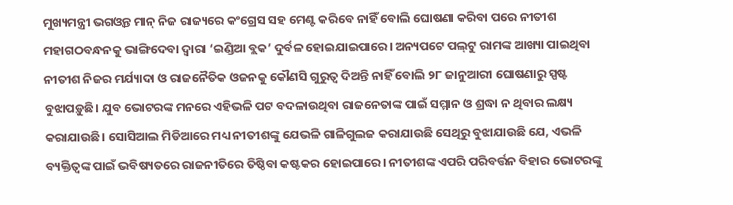ମୁଖ୍ୟମନ୍ତ୍ରୀ ଭଗଓ୍ବନ୍ତ ମାନ୍‌ ନିଜ ରାଜ୍ୟରେ କଂଗ୍ରେସ ସହ ମେଣ୍ଟ କରିବେ ନାହିଁ ବୋଲି ଘୋଷଣା କରିବା ପରେ ନୀତୀଶ ମହାଗଠବନ୍ଧନକୁ ଭାଙ୍ଗିଦେବା ଦ୍ୱାରା ‘ଇଣ୍ଡିଆ ବ୍ଲକ’ ଦୁର୍ବଳ ହୋଇଯାଇପାରେ। ଅନ୍ୟପଟେ ପଲ୍‌ଟୁ ରାମଙ୍କ ଆଖ୍ୟା ପାଇଥିବା ନୀତୀଶ ନିଜର ମର୍ଯ୍ୟାଦା ଓ ରାଜନୈତିକ ଓଜନକୁ କୌଣସି ଗୁରୁତ୍ୱ ଦିଅନ୍ତି ନାହିଁ ବୋଲି ୨୮ ଜାନୁଆରୀ ଘୋଷଣାରୁ ସ୍ପଷ୍ଟ ବୁଝାପଡ଼ୁଛି। ଯୁବ ଭୋଟରଙ୍କ ମନରେ ଏହିଭଳି ପଟ ବଦଳାଉଥିବା ରାଜନେତାଙ୍କ ପାଇଁ ସମ୍ମାନ ଓ ଶ୍ରଦ୍ଧା ନ ଥିବାର ଲକ୍ଷ୍ୟ କରାଯାଉଛି। ସୋସିଆଲ ମିଡିଆରେ ମଧ୍ୟ ନୀତୀଶଙ୍କୁ ଯେଭଳି ଗାଳିଗୁଲଜ କରାଯାଉଛି ସେଥିରୁ ବୁଝାଯାଉଛି ଯେ, ଏଭଳି ବ୍ୟକ୍ତିତ୍ୱଙ୍କ ପାଇଁ ଭବିଷ୍ୟତରେ ରାଜନୀତିରେ ତିଷ୍ଠିବା କଷ୍ଟକର ହୋଇପାରେ। ନୀତୀଶଙ୍କ ଏପରି ପରିବର୍ତ୍ତନ ବିହାର ଭୋଟରଙ୍କୁ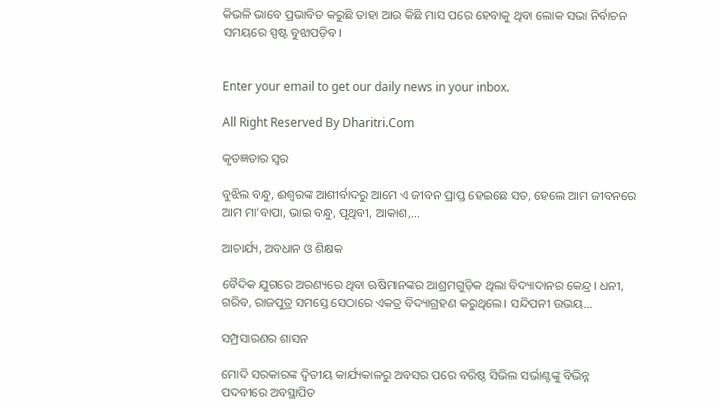କିଭଳି ଭାବେ ପ୍ରଭାବିତ କରୁଛି ତାହା ଆଉ କିଛି ମାସ ପରେ ହେବାକୁ ଥିବା ଲୋକ ସଭା ନିର୍ବାଚନ ସମୟରେ ସ୍ପଷ୍ଟ ବୁଝାପଡ଼ିବ।


Enter your email to get our daily news in your inbox.

All Right Reserved By Dharitri.Com

କୃତଜ୍ଞତାର ସ୍ବର

ବୁଝିଲ ବନ୍ଧୁ, ଈଶ୍ବରଙ୍କ ଆଶୀର୍ବାଦରୁ ଆମେ ଏ ଜୀବନ ପ୍ରାପ୍ତ ହେଇଛେ ସତ, ହେଲେ ଆମ ଜୀବନରେ ଆମ ମା’ବାପା, ଭାଇ ବନ୍ଧୁ, ପୃଥିବୀ, ଆକାଶ,...

ଆଚାର୍ଯ୍ୟ, ଅବଧାନ ଓ ଶିକ୍ଷକ

ବୈଦିକ ଯୁଗରେ ଅରଣ୍ୟରେ ଥିବା ଋଷିମାନଙ୍କର ଆଶ୍ରମଗୁଡ଼ିକ ଥିଲା ବିଦ୍ୟାଦାନର କେନ୍ଦ୍ର। ଧନୀ, ଗରିବ, ରାଜପୁତ୍ର ସମସ୍ତେ ସେଠାରେ ଏକତ୍ର ବିଦ୍ୟାଗ୍ରହଣ କରୁଥିଲେ। ସନ୍ଦିପନୀ ଉଭୟ...

ସମ୍ପ୍ରସାରଣର ଶାସନ

ମୋଦି ସରକାରଙ୍କ ଦ୍ୱିତୀୟ କାର୍ଯ୍ୟକାଳରୁ ଅବସର ପରେ ବରିଷ୍ଠ ସିଭିଲ ସର୍ଭାଣ୍ଟଙ୍କୁ ବିଭିନ୍ନ ପଦବୀରେ ଅବସ୍ଥାପିତ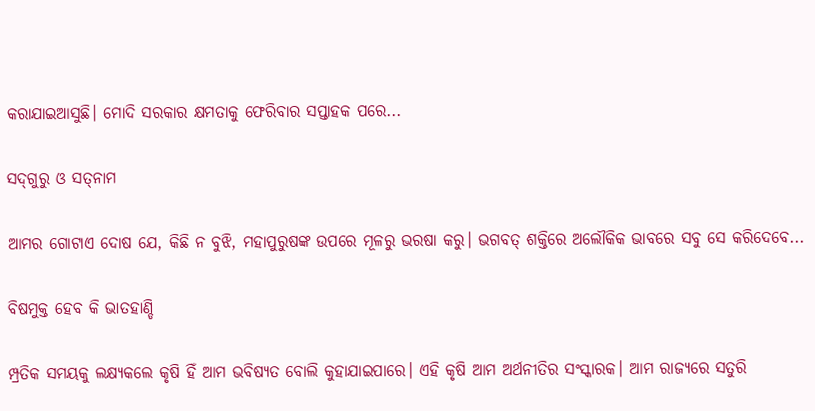କରାଯାଇଆସୁଛି। ମୋଦି ସରକାର କ୍ଷମତାକୁ ଫେରିବାର ସପ୍ତାହକ ପରେ...

ସଦ୍‌ଗୁରୁ ଓ ସତ୍‌ନାମ

ଆମର ଗୋଟାଏ ଦୋଷ ଯେ, କିଛି ନ ବୁଝି, ମହାପୁରୁଷଙ୍କ ଉପରେ ମୂଳରୁ ଭରଷା କରୁ। ଭଗବତ୍‌ ଶକ୍ତିରେ ଅଲୌକିକ ଭାବରେ ସବୁ ସେ କରିଦେବେ...

ବିଷମୁକ୍ତ ହେବ କି ଭାତହାଣ୍ଡି

ମ୍ପ୍ରତିକ ସମୟକୁ ଲକ୍ଷ୍ୟକଲେ କୃଷି ହିଁ ଆମ ଭବିଷ୍ୟତ ବୋଲି କୁହାଯାଇପାରେ। ଏହି କୃଷି ଆମ ଅର୍ଥନୀତିର ସଂସ୍କାରକ। ଆମ ରାଜ୍ୟରେ ସତୁରି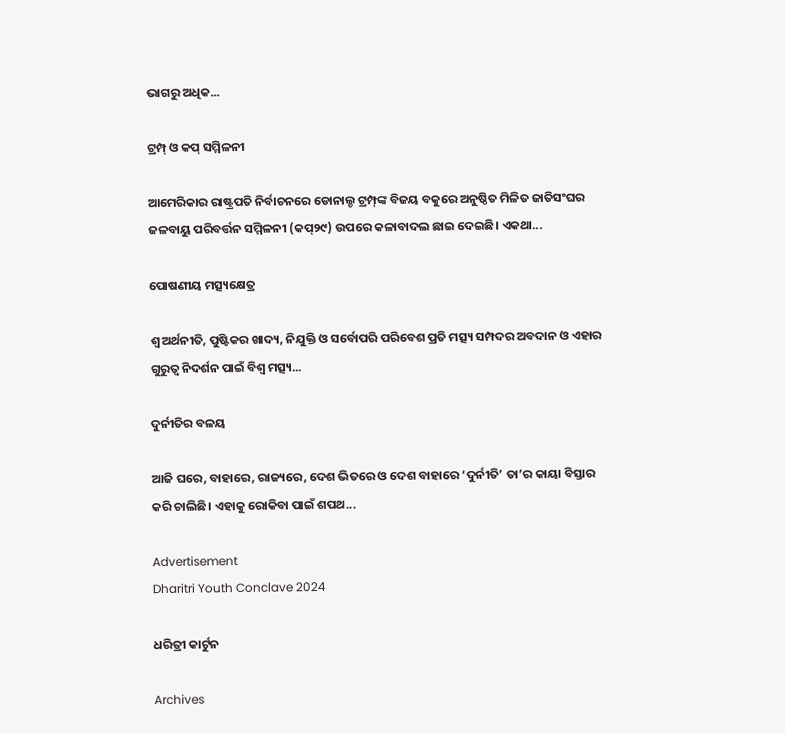ଭାଗରୁ ଅଧିକ...

ଟ୍ରମ୍ପ୍‌ ଓ କପ୍‌ ସମ୍ମିଳନୀ

ଆମେରିକାର ରାଷ୍ଟ୍ରପତି ନିର୍ବାଚନରେ ଡୋନାଲ୍ଡ ଟ୍ରମ୍ପ୍‌ଙ୍କ ବିଜୟ ବକୁରେ ଅନୁଷ୍ଠିତ ମିଳିତ ଜାତିସଂଘର ଜଳବାୟୁ ପରିବର୍ତ୍ତନ ସମ୍ମିଳନୀ (କପ୍‌୨୯) ଉପରେ କଳାବାଦଲ ଛାଇ ଦେଇଛି। ଏକଥା...

ପୋଷଣୀୟ ମତ୍ସ୍ୟକ୍ଷେତ୍ର

ଶ୍ୱ ଅର୍ଥନୀତି, ପୁଷ୍ଟିକର ଖାଦ୍ୟ, ନିଯୁକ୍ତି ଓ ସର୍ବୋପରି ପରିବେଶ ପ୍ରତି ମତ୍ସ୍ୟ ସମ୍ପଦର ଅବଦାନ ଓ ଏହାର ଗୁରୁତ୍ୱ ନିଦର୍ଶନ ପାଇଁ ବିଶ୍ୱ ମତ୍ସ୍ୟ...

ଦୁର୍ନୀତିର ବଳୟ

ଆଜି ଘରେ, ବାହାରେ, ରାଜ୍ୟରେ, ଦେଶ ଭିତରେ ଓ ଦେଶ ବାହାରେ ‘ଦୁର୍ନୀତି’ ତା’ର କାୟା ବିସ୍ତାର କରି ଚାଲିଛି। ଏହାକୁ ରୋକିବା ପାଇଁ ଶପଥ...

Advertisement
Dharitri Youth Conclave 2024

ଧରିତ୍ରୀ କାର୍ଟୁନ

Archives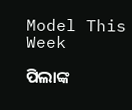Model This Week

ପିଲାଙ୍କ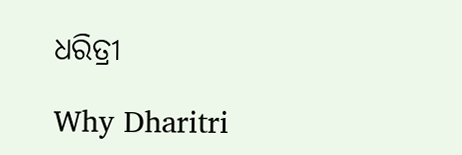ଧରିତ୍ରୀ

Why Dharitri